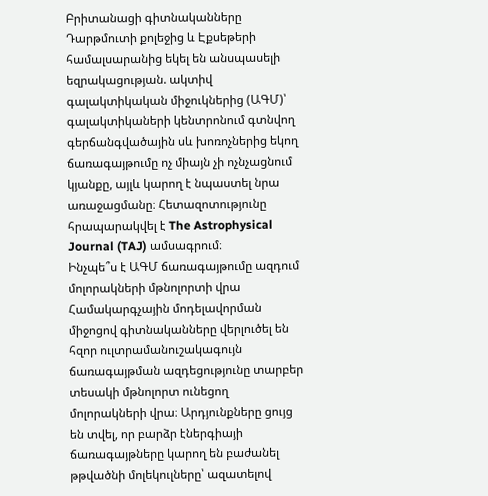Բրիտանացի գիտնականները Դարթմուտի քոլեջից և Էքսեթերի համալսարանից եկել են անսպասելի եզրակացության. ակտիվ գալակտիկական միջուկներից (ԱԳՄ)՝ գալակտիկաների կենտրոնում գտնվող գերճանգվածային սև խոռոչներից եկող ճառագայթումը ոչ միայն չի ոչնչացնում կյանքը, այլև կարող է նպաստել նրա առաջացմանը։ Հետազոտությունը հրապարակվել է The Astrophysical Journal (TAJ) ամսագրում։
Ինչպե՞ս է ԱԳՄ ճառագայթումը ազդում մոլորակների մթնոլորտի վրա
Համակարգչային մոդելավորման միջոցով գիտնականները վերլուծել են հզոր ուլտրամանուշակագույն ճառագայթման ազդեցությունը տարբեր տեսակի մթնոլորտ ունեցող մոլորակների վրա։ Արդյունքները ցույց են տվել, որ բարձր էներգիայի ճառագայթները կարող են բաժանել թթվածնի մոլեկուլները՝ ազատելով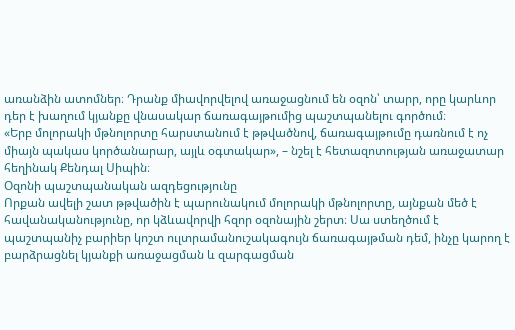առանձին ատոմներ։ Դրանք միավորվելով առաջացնում են օզոն՝ տարր, որը կարևոր դեր է խաղում կյանքը վնասակար ճառագայթումից պաշտպանելու գործում։
«Երբ մոլորակի մթնոլորտը հարստանում է թթվածնով, ճառագայթումը դառնում է ոչ միայն պակաս կործանարար, այլև օգտակար», – նշել է հետազոտության առաջատար հեղինակ Քենդալ Սիպին։
Օզոնի պաշտպանական ազդեցությունը
Որքան ավելի շատ թթվածին է պարունակում մոլորակի մթնոլորտը, այնքան մեծ է հավանականությունը, որ կձևավորվի հզոր օզոնային շերտ։ Սա ստեղծում է պաշտպանիչ բարիեր կոշտ ուլտրամանուշակագույն ճառագայթման դեմ, ինչը կարող է բարձրացնել կյանքի առաջացման և զարգացման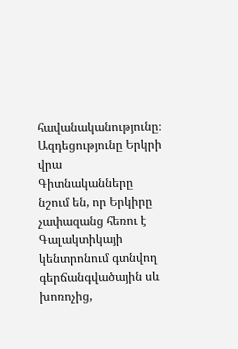հավանականությունը։
Ազդեցությունը Երկրի վրա
Գիտնականները նշում են, որ Երկիրը չափազանց հեռու է Գալակտիկայի կենտրոնում գտնվող գերճանգվածային սև խոռոչից,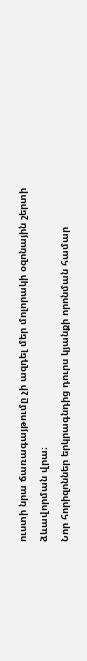ուստի նրա ճառագայթումը չի ազդել մեր մոլորակի օզոնային շերտի ձևավորման վրա։
Նոր հորիզոններ երկրագնդից դուրս կյանքի որոնման համար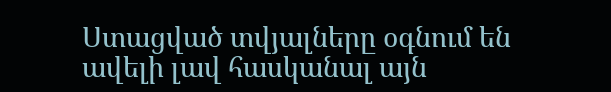Ստացված տվյալները օգնում են ավելի լավ հասկանալ այն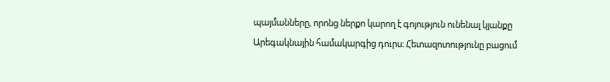պայմանները, որոնց ներքո կարող է գոյություն ունենալ կյանքը Արեգակնային համակարգից դուրս։ Հետազոտությունը բացում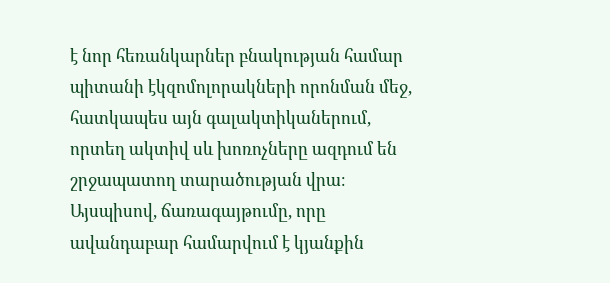է նոր հեռանկարներ բնակության համար պիտանի էկզոմոլորակների որոնման մեջ, հատկապես այն գալակտիկաներում, որտեղ ակտիվ սև խոռոչները ազդում են շրջապատող տարածության վրա։
Այսպիսով, ճառագայթումը, որը ավանդաբար համարվում է կյանքին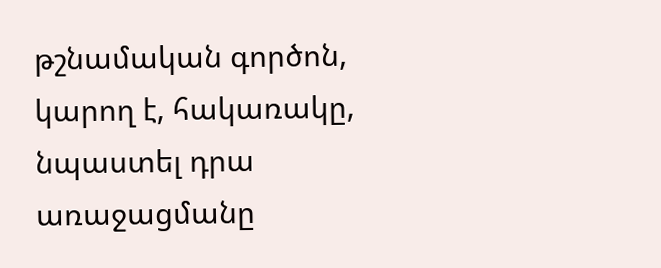թշնամական գործոն, կարող է, հակառակը, նպաստել դրա առաջացմանը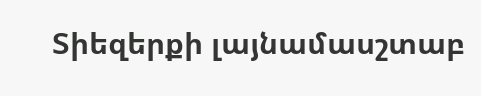Տիեզերքի լայնամասշտաբ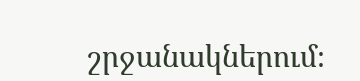շրջանակներում։